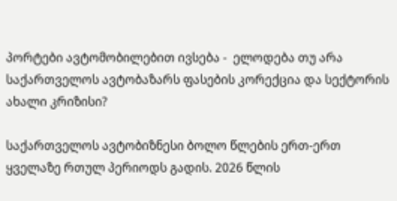პორტები ავტომობილებით ივსება -  ელოდება თუ არა საქართველოს ავტობაზარს ფასების კორექცია და სექტორის ახალი კრიზისი?

საქართველოს ავტობიზნესი ბოლო წლების ერთ-ერთ ყველაზე რთულ პერიოდს გადის. 2026 წლის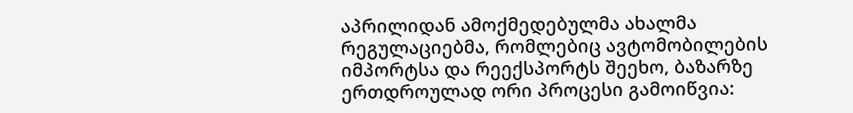აპრილიდან ამოქმედებულმა ახალმა რეგულაციებმა, რომლებიც ავტომობილების იმპორტსა და რეექსპორტს შეეხო, ბაზარზე ერთდროულად ორი პროცესი გამოიწვია: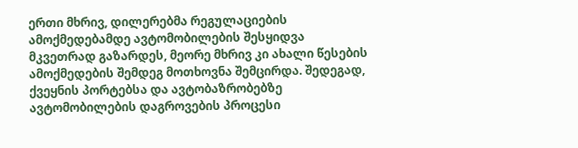ერთი მხრივ, დილერებმა რეგულაციების ამოქმედებამდე ავტომობილების შესყიდვა მკვეთრად გაზარდეს, მეორე მხრივ კი ახალი წესების ამოქმედების შემდეგ მოთხოვნა შემცირდა. შედეგად, ქვეყნის პორტებსა და ავტობაზრობებზე ავტომობილების დაგროვების პროცესი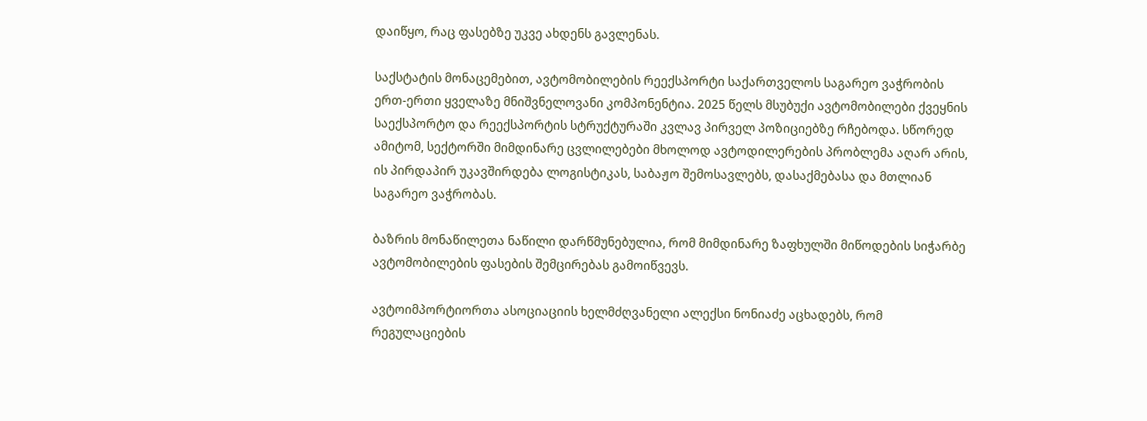დაიწყო, რაც ფასებზე უკვე ახდენს გავლენას.

საქსტატის მონაცემებით, ავტომობილების რეექსპორტი საქართველოს საგარეო ვაჭრობის ერთ-ერთი ყველაზე მნიშვნელოვანი კომპონენტია. 2025 წელს მსუბუქი ავტომობილები ქვეყნის საექსპორტო და რეექსპორტის სტრუქტურაში კვლავ პირველ პოზიციებზე რჩებოდა. სწორედ ამიტომ, სექტორში მიმდინარე ცვლილებები მხოლოდ ავტოდილერების პრობლემა აღარ არის, ის პირდაპირ უკავშირდება ლოგისტიკას, საბაჟო შემოსავლებს, დასაქმებასა და მთლიან საგარეო ვაჭრობას.

ბაზრის მონაწილეთა ნაწილი დარწმუნებულია, რომ მიმდინარე ზაფხულში მიწოდების სიჭარბე ავტომობილების ფასების შემცირებას გამოიწვევს.

ავტოიმპორტიორთა ასოციაციის ხელმძღვანელი ალექსი ნონიაძე აცხადებს, რომ რეგულაციების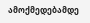ამოქმედებამდე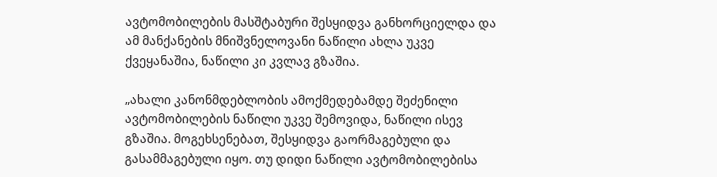ავტომობილების მასშტაბური შესყიდვა განხორციელდა და ამ მანქანების მნიშვნელოვანი ნაწილი ახლა უკვე ქვეყანაშია, ნაწილი კი კვლავ გზაშია.

„ახალი კანონმდებლობის ამოქმედებამდე შეძენილი ავტომობილების ნაწილი უკვე შემოვიდა, ნაწილი ისევ გზაშია. მოგეხსენებათ, შესყიდვა გაორმაგებული და გასამმაგებული იყო. თუ დიდი ნაწილი ავტომობილებისა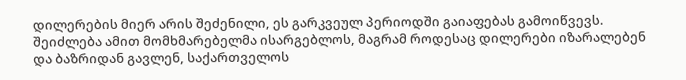დილერების მიერ არის შეძენილი, ეს გარკვეულ პერიოდში გაიაფებას გამოიწვევს. შეიძლება ამით მომხმარებელმა ისარგებლოს, მაგრამ როდესაც დილერები იზარალებენ და ბაზრიდან გავლენ, საქართველოს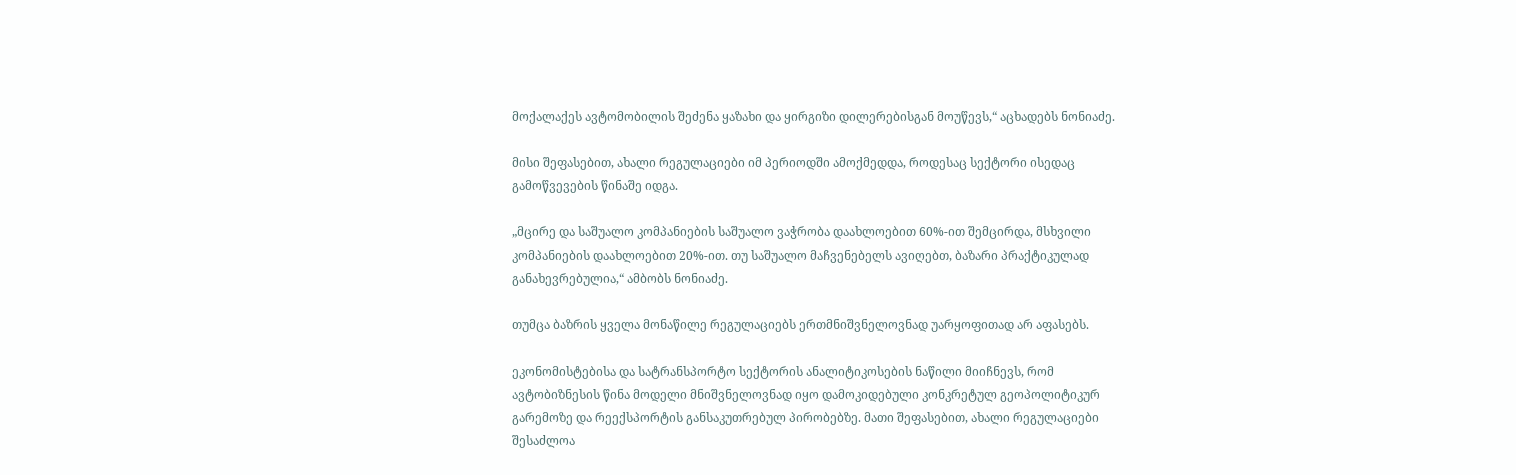მოქალაქეს ავტომობილის შეძენა ყაზახი და ყირგიზი დილერებისგან მოუწევს,“ აცხადებს ნონიაძე.

მისი შეფასებით, ახალი რეგულაციები იმ პერიოდში ამოქმედდა, როდესაც სექტორი ისედაც გამოწვევების წინაშე იდგა.

„მცირე და საშუალო კომპანიების საშუალო ვაჭრობა დაახლოებით 60%-ით შემცირდა, მსხვილი კომპანიების დაახლოებით 20%-ით. თუ საშუალო მაჩვენებელს ავიღებთ, ბაზარი პრაქტიკულად განახევრებულია,“ ამბობს ნონიაძე.

თუმცა ბაზრის ყველა მონაწილე რეგულაციებს ერთმნიშვნელოვნად უარყოფითად არ აფასებს.

ეკონომისტებისა და სატრანსპორტო სექტორის ანალიტიკოსების ნაწილი მიიჩნევს, რომ ავტობიზნესის წინა მოდელი მნიშვნელოვნად იყო დამოკიდებული კონკრეტულ გეოპოლიტიკურ გარემოზე და რეექსპორტის განსაკუთრებულ პირობებზე. მათი შეფასებით, ახალი რეგულაციები შესაძლოა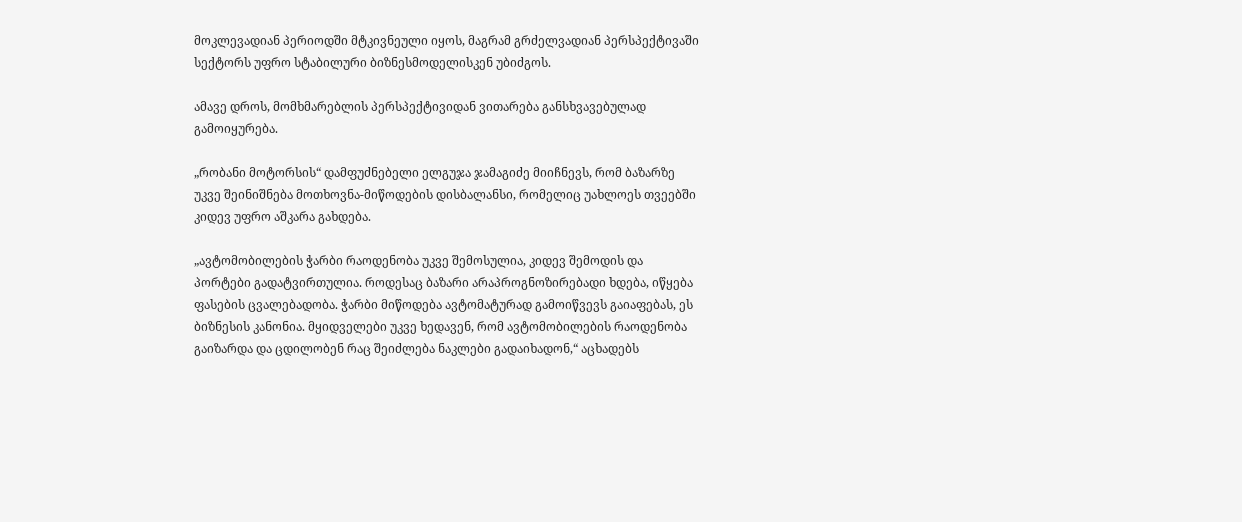მოკლევადიან პერიოდში მტკივნეული იყოს, მაგრამ გრძელვადიან პერსპექტივაში სექტორს უფრო სტაბილური ბიზნესმოდელისკენ უბიძგოს.

ამავე დროს, მომხმარებლის პერსპექტივიდან ვითარება განსხვავებულად გამოიყურება.

„რობანი მოტორსის“ დამფუძნებელი ელგუჯა ჯამაგიძე მიიჩნევს, რომ ბაზარზე უკვე შეინიშნება მოთხოვნა-მიწოდების დისბალანსი, რომელიც უახლოეს თვეებში კიდევ უფრო აშკარა გახდება.

„ავტომობილების ჭარბი რაოდენობა უკვე შემოსულია, კიდევ შემოდის და პორტები გადატვირთულია. როდესაც ბაზარი არაპროგნოზირებადი ხდება, იწყება ფასების ცვალებადობა. ჭარბი მიწოდება ავტომატურად გამოიწვევს გაიაფებას, ეს ბიზნესის კანონია. მყიდველები უკვე ხედავენ, რომ ავტომობილების რაოდენობა გაიზარდა და ცდილობენ რაც შეიძლება ნაკლები გადაიხადონ,“ აცხადებს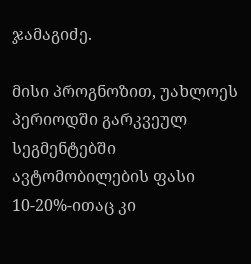ჯამაგიძე.

მისი პროგნოზით, უახლოეს პერიოდში გარკვეულ სეგმენტებში ავტომობილების ფასი 10-20%-ითაც კი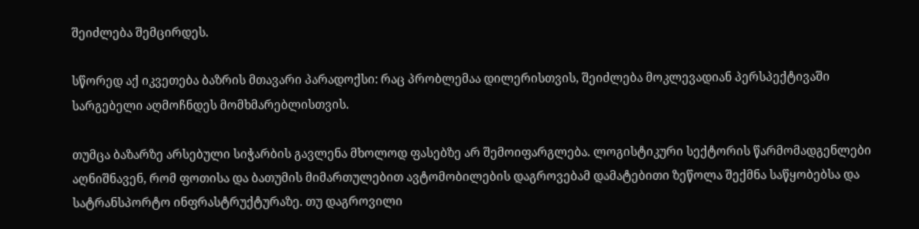შეიძლება შემცირდეს.

სწორედ აქ იკვეთება ბაზრის მთავარი პარადოქსი: რაც პრობლემაა დილერისთვის, შეიძლება მოკლევადიან პერსპექტივაში სარგებელი აღმოჩნდეს მომხმარებლისთვის.

თუმცა ბაზარზე არსებული სიჭარბის გავლენა მხოლოდ ფასებზე არ შემოიფარგლება. ლოგისტიკური სექტორის წარმომადგენლები აღნიშნავენ, რომ ფოთისა და ბათუმის მიმართულებით ავტომობილების დაგროვებამ დამატებითი ზეწოლა შექმნა საწყობებსა და სატრანსპორტო ინფრასტრუქტურაზე. თუ დაგროვილი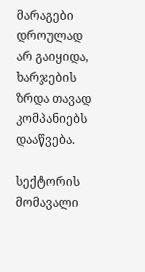მარაგები დროულად არ გაიყიდა, ხარჯების ზრდა თავად კომპანიებს დააწვება.

სექტორის მომავალი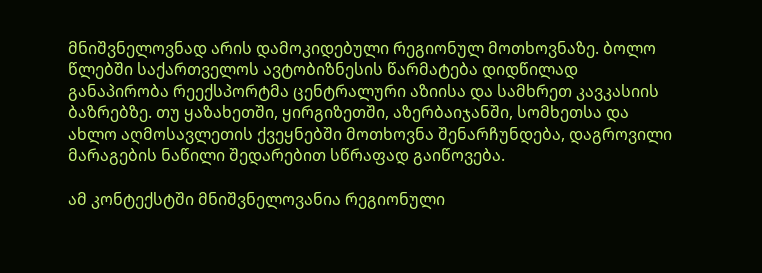მნიშვნელოვნად არის დამოკიდებული რეგიონულ მოთხოვნაზე. ბოლო წლებში საქართველოს ავტობიზნესის წარმატება დიდწილად განაპირობა რეექსპორტმა ცენტრალური აზიისა და სამხრეთ კავკასიის ბაზრებზე. თუ ყაზახეთში, ყირგიზეთში, აზერბაიჯანში, სომხეთსა და ახლო აღმოსავლეთის ქვეყნებში მოთხოვნა შენარჩუნდება, დაგროვილი მარაგების ნაწილი შედარებით სწრაფად გაიწოვება.

ამ კონტექსტში მნიშვნელოვანია რეგიონული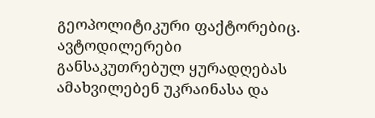გეოპოლიტიკური ფაქტორებიც. ავტოდილერები განსაკუთრებულ ყურადღებას ამახვილებენ უკრაინასა და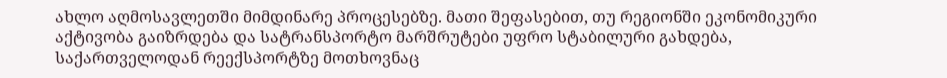ახლო აღმოსავლეთში მიმდინარე პროცესებზე. მათი შეფასებით, თუ რეგიონში ეკონომიკური აქტივობა გაიზრდება და სატრანსპორტო მარშრუტები უფრო სტაბილური გახდება, საქართველოდან რეექსპორტზე მოთხოვნაც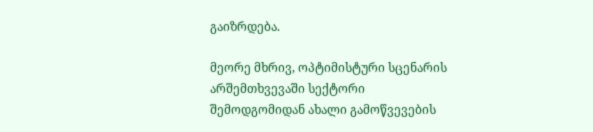გაიზრდება.

მეორე მხრივ, ოპტიმისტური სცენარის არშემთხვევაში სექტორი შემოდგომიდან ახალი გამოწვევების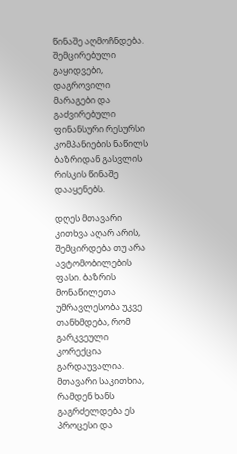წინაშე აღმოჩნდება. შემცირებული გაყიდვები, დაგროვილი მარაგები და გაძვირებული ფინანსური რესურსი კომპანიების ნაწილს ბაზრიდან გასვლის რისკის წინაშე დააყენებს.

დღეს მთავარი კითხვა აღარ არის, შემცირდება თუ არა ავტომობილების ფასი. ბაზრის მონაწილეთა უმრავლესობა უკვე თანხმდება, რომ გარკვეული კორექცია გარდაუვალია. მთავარი საკითხია, რამდენ ხანს გაგრძელდება ეს პროცესი და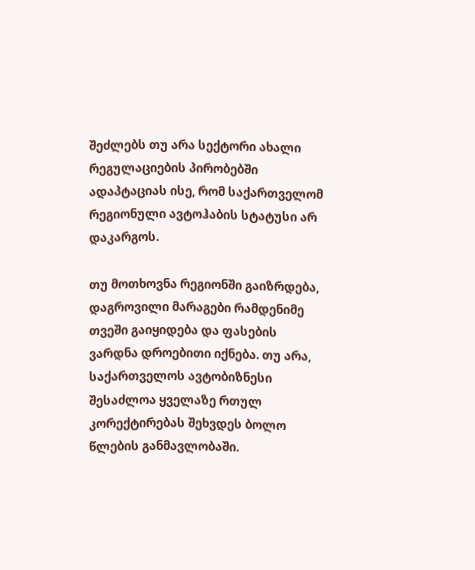შეძლებს თუ არა სექტორი ახალი რეგულაციების პირობებში ადაპტაციას ისე, რომ საქართველომ რეგიონული ავტოჰაბის სტატუსი არ დაკარგოს.

თუ მოთხოვნა რეგიონში გაიზრდება, დაგროვილი მარაგები რამდენიმე თვეში გაიყიდება და ფასების ვარდნა დროებითი იქნება. თუ არა, საქართველოს ავტობიზნესი შესაძლოა ყველაზე რთულ კორექტირებას შეხვდეს ბოლო წლების განმავლობაში.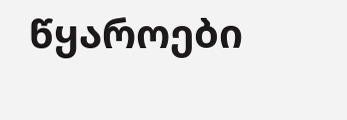წყაროები